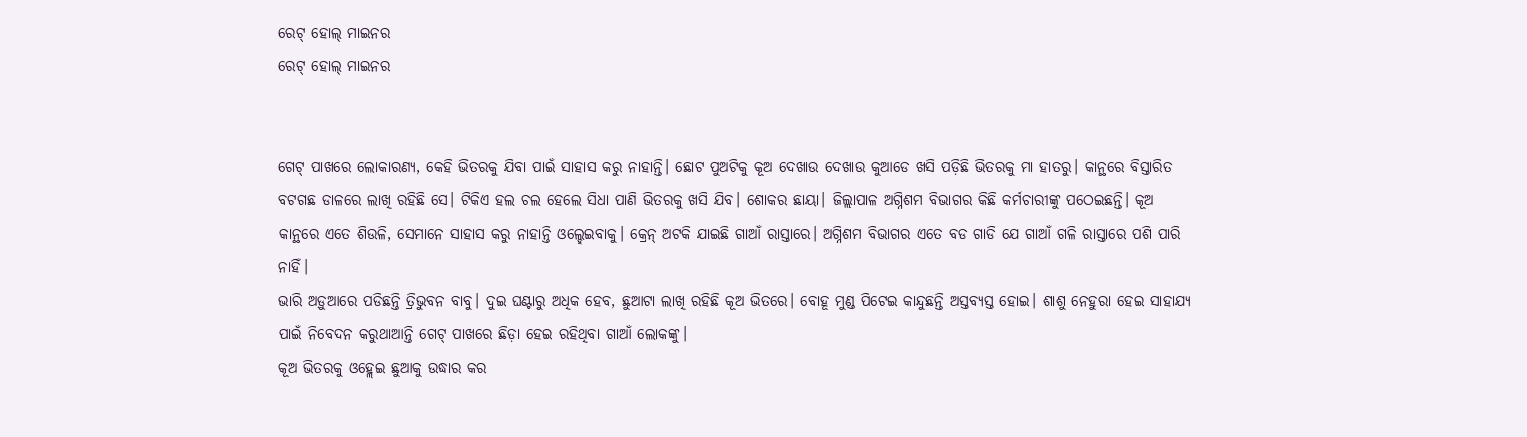ରେଟ୍ ହୋଲ୍ ମାଇନର
ରେଟ୍ ହୋଲ୍ ମାଇନର


ଗେଟ୍ ପାଖରେ ଲୋକାରଣ୍ୟ, କେହି ଭିତରକୁ ଯିବା ପାଇଁ ସାହାସ କରୁ ନାହାନ୍ତି। ଛୋଟ ପୁଅଟିକୁ କୂଅ ଦେଖାଉ ଦେଖାଉ କୁଆଡେ ଖସି ପଡ଼ିଛି ଭିତରକୁ ମା ହାତରୁ। କାନ୍ଥରେ ବିସ୍ତାରିତ ବଟଗଛ ଡାଳରେ ଲାଖି ରହିଛି ସେ। ଟିକିଏ ହଲ ଚଲ ହେଲେ ସିଧା ପାଣି ଭିତରକୁ ଖସି ଯିବ। ଶୋକର ଛାୟା। ଜିଲ୍ଲାପାଳ ଅଗ୍ନିଶମ ବିଭାଗର କିଛି କର୍ମଚାରୀଙ୍କୁ ପଠେଇଛନ୍ତି। କୂଅ କାନ୍ଥରେ ଏତେ ଶିଉଳି, ସେମାନେ ସାହାସ କରୁ ନାହାନ୍ତି ଓଲ୍ହେଇବାକୁ। କ୍ରେନ୍ ଅଟକି ଯାଇଛି ଗାଆଁ ରାସ୍ତାରେ। ଅଗ୍ନିଶମ ବିଭାଗର ଏତେ ବଡ ଗାଡି ଯେ ଗାଆଁ ଗଳି ରାସ୍ତାରେ ପଶି ପାରି ନାହିଁ।
ଭାରି ଅଡ଼ୁଆରେ ପଡିଛନ୍ତି ତ୍ରିଭୁବନ ବାବୁ। ଦୁଇ ଘଣ୍ଟାରୁ ଅଧିକ ହେବ, ଛୁଆଟା ଲାଖି ରହିଛି କୂଅ ଭିତରେ। ବୋହୂ ମୁଣ୍ଡ ପିଟେଇ କାନ୍ଦୁଛନ୍ତି ଅସ୍ତବ୍ୟସ୍ତ ହୋଇ। ଶାଶୁ ନେହୁରା ହେଇ ସାହାଯ୍ୟ ପାଇଁ ନିବେଦନ କରୁଥାଆନ୍ତି ଗେଟ୍ ପାଖରେ ଛିଡ଼ା ହେଇ ରହିଥିବା ଗାଆଁ ଲୋକଙ୍କୁ।
କୂଅ ଭିତରକୁ ଓହ୍ଲେଇ ଛୁଆକୁ ଉଦ୍ଧାର କର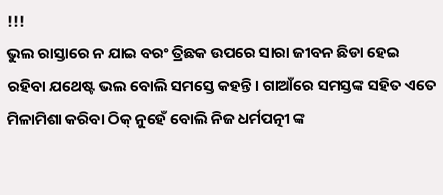!!!
ଭୁଲ ରାସ୍ତାରେ ନ ଯାଇ ବରଂ ତ୍ରିଛକ ଉପରେ ସାରା ଜୀବନ ଛିଡା ହେଇ ରହିବା ଯଥେଷ୍ଟ ଭଲ ବୋଲି ସମସ୍ତେ କହନ୍ତି। ଗାଆଁରେ ସମସ୍ତଙ୍କ ସହିତ ଏତେ ମିଳାମିଶା କରିବା ଠିକ୍ ନୁହେଁ ବୋଲି ନିଜ ଧର୍ମପତ୍ନୀ ଙ୍କ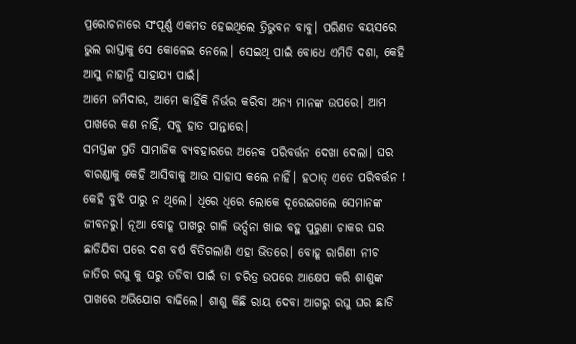ପ୍ରରୋଚନାରେ ସଂପୂର୍ଣ୍ଣ ଏକମତ ହେଇଥିଲେ ତ୍ରିଭୁବନ ବାବୁ। ପରିଣତ ବୟସରେ ଭୁଲ ରାସ୍ତାକୁ ସେ କୋଳେଇ ନେଲେ। ସେଇଥି ପାଇଁ ବୋଧେ ଏମିତି ଦଶା, କେହି ଆସୁ ନାହାନ୍ତି ସାହାଯ୍ୟ ପାଇଁ।
ଆମେ ଜମିଦାର, ଆମେ କାହିଁକି ନିର୍ଭର କରିବା ଅନ୍ୟ ମାନଙ୍କ ଉପରେ। ଆମ ପାଖରେ କଣ ନାହିଁ, ସବୁ ହାତ ପାନ୍ତାରେ।
ସମସ୍ତଙ୍କ ପ୍ରତି ସାମାଜିକ ବ୍ୟବହାରରେ ଅନେକ ପରିବର୍ତ୍ତନ ଦେଖା ଦେଲା। ଘର ବାରଣ୍ଡାକୁ କେହି ଆସିବାକୁ ଆଉ ସାହାସ କଲେ ନାହିଁ। ହଠାତ୍ ଏତେ ପରିବର୍ତ୍ତନ ! କେହି ବୁଝି ପାରୁ ନ ଥିଲେ। ଧିରେ ଧିରେ ଲୋକେ ଦୂରେଇଗଲେ ସେମାନଙ୍କ ଜୀବନରୁ। ନୂଆ ବୋହୂ ପାଖରୁ ଗାଳି ଭର୍ତ୍ସନା ଖାଇ ବହୁ ପୁରୁଣା ଚାକର ଘର ଛାଡିଯିବା ପରେ ଦଶ ବର୍ଷ ବିତିଗଲାଣି ଏହା ଭିତରେ। ବୋହୂ ରାଗିଣୀ ନୀଚ ଜାତିର ରଘୁ କୁ ଘରୁ ତଡିବା ପାଇଁ ତା ଚରିତ୍ର ଉପରେ ଆକ୍ଷେପ କରି ଶାଶୁଙ୍କ ପାଖରେ ଅଭିଯୋଗ ବାଢିଲେ। ଶାଶୁ କିଛି ରାୟ ଦେବା ଆଗରୁ ରଘୁ ଘର ଛାଡି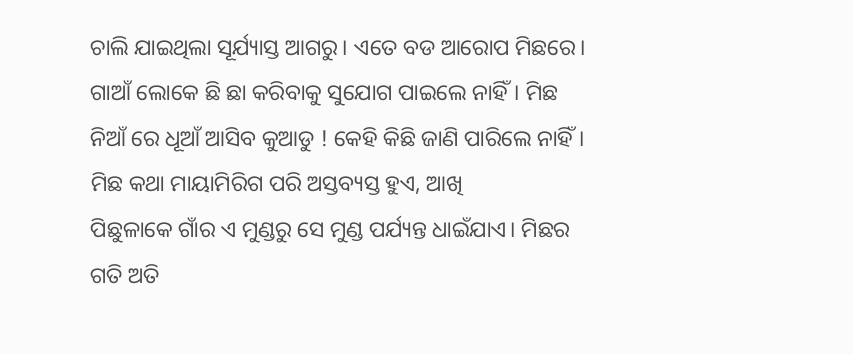ଚାଲି ଯାଇଥିଲା ସୂର୍ଯ୍ୟାସ୍ତ ଆଗରୁ। ଏତେ ବଡ ଆରୋପ ମିଛରେ। ଗାଆଁ ଲୋକେ ଛି ଛା କରିବାକୁ ସୁଯୋଗ ପାଇଲେ ନାହିଁ। ମିଛ ନିଆଁ ରେ ଧୂଆଁ ଆସିବ କୁଆଡୁ ! କେହି କିଛି ଜାଣି ପାରିଲେ ନାହିଁ। ମିଛ କଥା ମାୟାମିରିଗ ପରି ଅସ୍ତବ୍ୟସ୍ତ ହୁଏ, ଆଖି
ପିଛୁଳାକେ ଗାଁର ଏ ମୁଣ୍ଡରୁ ସେ ମୁଣ୍ଡ ପର୍ଯ୍ୟନ୍ତ ଧାଇଁଯାଏ। ମିଛର ଗତି ଅତି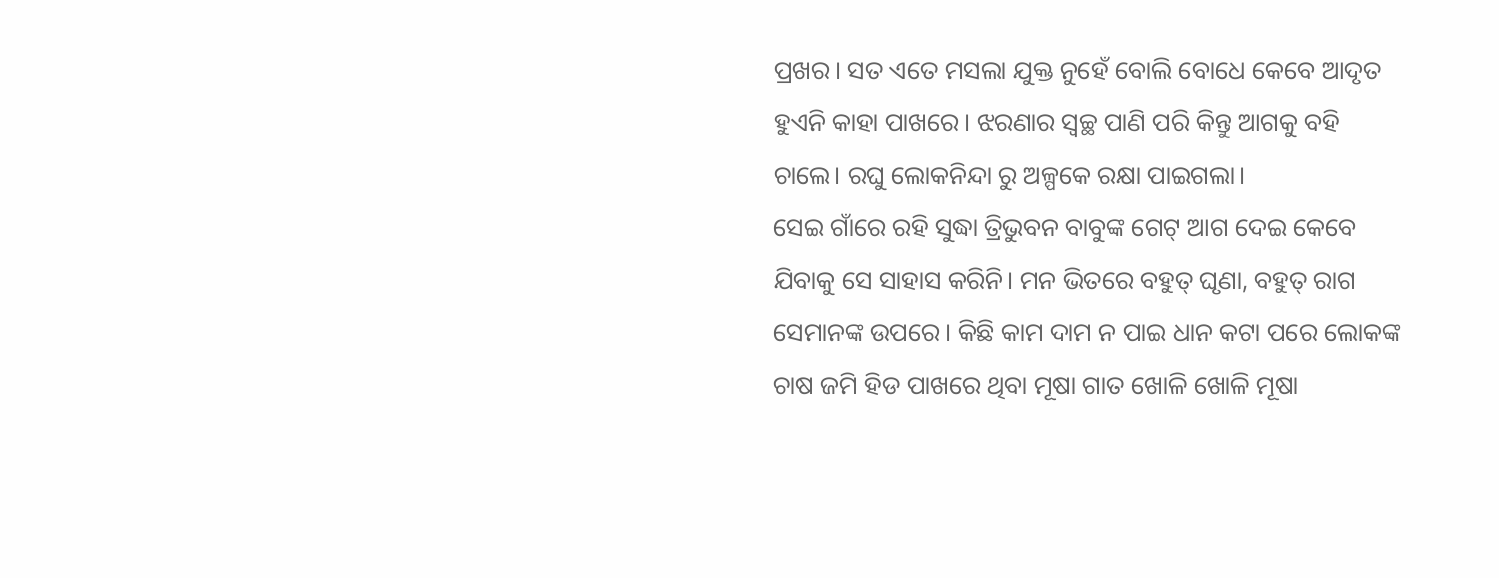ପ୍ରଖର। ସତ ଏତେ ମସଲା ଯୁକ୍ତ ନୁହେଁ ବୋଲି ବୋଧେ କେବେ ଆଦୃତ ହୁଏନି କାହା ପାଖରେ। ଝରଣାର ସ୍ୱଚ୍ଛ ପାଣି ପରି କିନ୍ତୁ ଆଗକୁ ବହି ଚାଲେ। ରଘୁ ଲୋକନିନ୍ଦା ରୁ ଅଳ୍ପକେ ରକ୍ଷା ପାଇଗଲା।
ସେଇ ଗାଁରେ ରହି ସୁଦ୍ଧା ତ୍ରିଭୁବନ ବାବୁଙ୍କ ଗେଟ୍ ଆଗ ଦେଇ କେବେ ଯିବାକୁ ସେ ସାହାସ କରିନି। ମନ ଭିତରେ ବହୁତ୍ ଘୃଣା, ବହୁତ୍ ରାଗ ସେମାନଙ୍କ ଉପରେ। କିଛି କାମ ଦାମ ନ ପାଇ ଧାନ କଟା ପରେ ଲୋକଙ୍କ ଚାଷ ଜମି ହିଡ ପାଖରେ ଥିବା ମୂଷା ଗାତ ଖୋଳି ଖୋଳି ମୂଷା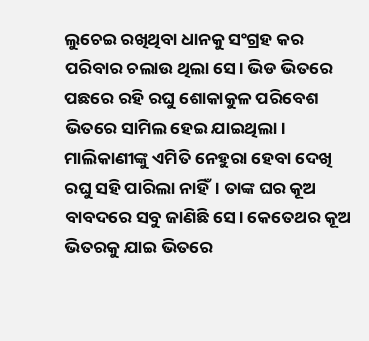ଲୁଚେଇ ରଖିଥିବା ଧାନକୁ ସଂଗ୍ରହ କର
ପରିବାର ଚଲାଉ ଥିଲା ସେ। ଭିଡ ଭିତରେ ପଛରେ ରହି ରଘୁ ଶୋକାକୁଳ ପରିବେଶ ଭିତରେ ସାମିଲ ହେଇ ଯାଇଥିଲା। ମାଲିକାଣୀଙ୍କୁ ଏମିତି ନେହୁରା ହେବା ଦେଖି ରଘୁ ସହି ପାରିଲା ନାହିଁ। ତାଙ୍କ ଘର କୂଅ ବାବଦରେ ସବୁ ଜାଣିଛି ସେ। କେତେଥର କୂଅ ଭିତରକୁ ଯାଇ ଭିତରେ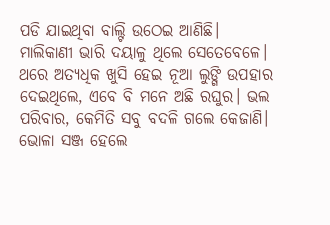ପଡି ଯାଇଥିବା ବାଲ୍ଟି ଉଠେଇ ଆଣିଛି। ମାଲିକାଣୀ ଭାରି ଦୟାଳୁ ଥିଲେ ସେତେବେଳେ। ଥରେ ଅତ୍ୟଧିକ ଖୁସି ହେଇ ନୂଆ ଲୁଙ୍ଗି ଉପହାର ଦେଇଥିଲେ, ଏବେ ବି ମନେ ଅଛି ରଘୁର। ଭଲ ପରିବାର, କେମିତି ସବୁ ବଦଳି ଗଲେ କେଜାଣି। ଭୋଳା ସଞ୍ଜ ହେଲେ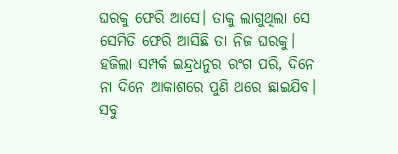ଘରକୁ ଫେରି ଆସେ। ତାକୁ ଲାଗୁଥିଲା ସେ ସେମିତି ଫେରି ଆସିଛି ତା ନିଜ ଘରକୁ। ହଜିଲା ସମ୍ପର୍କ ଇନ୍ଦ୍ରଧନୁର ରଂଗ ପରି, ଦିନେ ନା ଦିନେ ଆକାଶରେ ପୁଣି ଥରେ ଛାଇଯିବ।
ସବୁ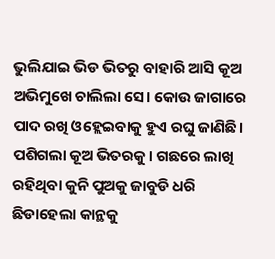ଭୁଲିଯାଇ ଭିଡ ଭିତରୁ ବାହାରି ଆସି କୂଅ ଅଭିମୁଖେ ଚାଲିଲା ସେ। କୋଉ ଜାଗାରେ ପାଦ ରଖି ଓହ୍ଲେଇବାକୁ ହୁଏ ରଘୁ ଜାଣିଛି। ପଶିଗଲା କୂଅ ଭିତରକୁ। ଗଛରେ ଲାଖି ରହିଥିବା କୁନି ପୁଅକୁ ଜାବୁଡି ଧରି ଛିଡାହେଲା କାନ୍ଥକୁ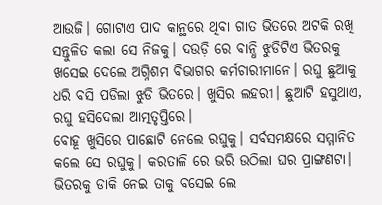ଆଉଜି। ଗୋଟାଏ ପାଦ କାନ୍ଥରେ ଥିବା ଗାତ ଭିତରେ ଅଟକି ରଖି ସନ୍ତୁଳିତ କଲା ସେ ନିଜକୁ। ଦଉଡ଼ି ରେ ବାନ୍ଧି ଝୁଡିଟିଏ ଭିତରକୁ ଖସେଇ ଦେଲେ ଅଗ୍ନିଶମ ବିଭାଗର କର୍ମଚାରୀମାନେ। ରଘୁ ଛୁଆକୁ ଧରି ବସି ପଡିଲା ଝୁଡି ଭିତରେ। ଖୁସିର ଲହରୀ। ଛୁଆଟି ହସୁଥାଏ, ରଘୁ ହସିଦେଲା ଆତ୍ମତୃପ୍ତିରେ।
ବୋହୂ ଖୁସିରେ ପାଛୋଟି ନେଲେ ରଘୁକୁ। ସର୍ବସମକ୍ଷରେ ସମ୍ମାନିତ କଲେ ସେ ରଘୁକୁ। କରତାଳି ରେ ଭରି ଉଠିଲା ଘର ପ୍ରାଙ୍ଗଣଟା।
ଭିତରକୁ ଡାକି ନେଇ ତାକୁ ବସେଇ ଲେ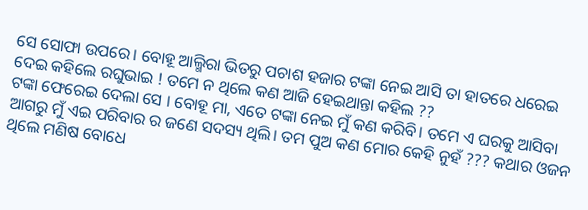ସେ ସୋଫା ଉପରେ। ବୋହୂ ଆଲ୍ମିରା ଭିତରୁ ପଚାଶ ହଜାର ଟଙ୍କା ନେଇ ଆସି ତା ହାତରେ ଧରେଇ ଦେଇ କହିଲେ ରଘୁଭାଇ ! ତମେ ନ ଥିଲେ କଣ ଆଜି ହେଇଥାନ୍ତା କହିଲ ??
ଟଙ୍କା ଫେରେଇ ଦେଲା ସେ । ବୋହୂ ମା, ଏତେ ଟଙ୍କା ନେଇ ମୁଁ କଣ କରିବି। ତମେ ଏ ଘରକୁ ଆସିବା ଆଗରୁ ମୁଁ ଏଇ ପରିବାର ର ଜଣେ ସଦସ୍ୟ ଥିଲି। ତମ ପୁଅ କଣ ମୋର କେହି ନୁହଁ ??? କଥାର ଓଜନ ଥିଲେ ମଣିଷ ବୋଧେ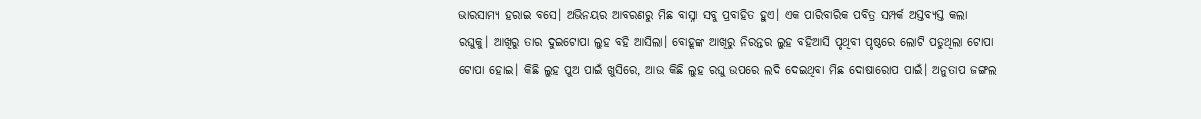ଭାରସାମ୍ୟ ହରାଇ ବସେ। ଅଭିନୟର ଆବରଣରୁ ମିଛ ବାସ୍ନା ସବୁ ପ୍ରବାହିତ ହୁଏ। ଏକ ପାରିବାରିକ ପବିତ୍ର ସମ୍ପର୍କ ଅସ୍ତବ୍ୟସ୍ତ କଲା ରଘୁକୁ। ଆଖିରୁ ତାର ଦୁଇଟୋପା ଲୁହ ବହି ଆସିଲା। ବୋହୂଙ୍କ ଆଖିରୁ ନିରନ୍ତର ଲୁହ ବହିଆସି ପୃଥିବୀ ପୃଷ୍ଠରେ ଲୋଟି ପଡୁଥିଲା ଟୋପା ଟୋପା ହୋଇ। କିଛି ଲୁହ ପୁଅ ପାଇଁ ଖୁସିରେ, ଆଉ କିଛି ଲୁହ ରଘୁ ଉପରେ ଲଦି ଦେଇଥିବା ମିଛ ଦୋଷାରୋପ ପାଇଁ। ଅନୁତାପ ଜଙ୍ଗଲ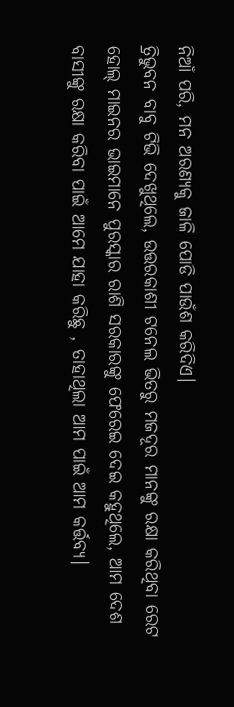ନିଆଁ ପରି, ମନ ଅରଣ୍ୟକୁ ଜାଳି ପୋଡି ପାଉଁଶ କରିଦିଏ।
ତ୍ରିଭୁବନ ବାବୁ ଟିଭି ଦେଖୁଥିଲେ, ଉତ୍ତରକାଶୀ ଟନେଲ ଭିତରୁ ମଜଦୂର ମାନଙ୍କୁ ରକ୍ଷା କରିଥିବା ରେଟ ହୋଲ୍ ମାଇନର ଭାଇମାନେ ପୁରସ୍କାର ରାଶି ସରକାରଙ୍କୁ ଫେରେଇ ଦେଇ କହୁଥିଲେ, ଆମ ଦେଶ ବାସୀଙ୍କୁ ରକ୍ଷା କରିବା ପାଇଁ ଆମେ ଯାହା କରିଛୁ , ତାହାଥିଲା ଆମ ପାଇଁ ଆମ କର୍ତ୍ତବ୍ୟ।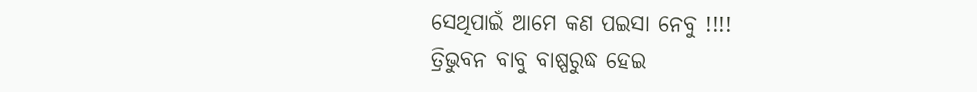ସେଥିପାଇଁ ଆମେ କଣ ପଇସା ନେବୁ !!!!
ତ୍ରିଭୁବନ ବାବୁ ବାଷ୍ପରୁଦ୍ଧ ହେଇ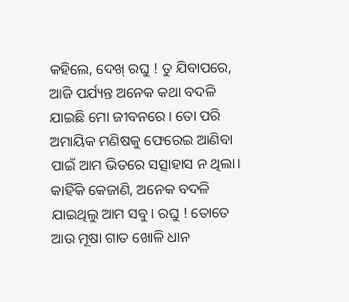କହିଲେ, ଦେଖ୍ ରଘୁ ! ତୁ ଯିବାପରେ, ଆଜି ପର୍ଯ୍ୟନ୍ତ ଅନେକ କଥା ବଦଳି ଯାଇଛି ମୋ ଜୀବନରେ। ତୋ ପରି ଅମାୟିକ ମଣିଷକୁ ଫେରେଇ ଆଣିବା ପାଇଁ ଆମ ଭିତରେ ସତ୍ସାହାସ ନ ଥିଲା। କାହିଁକି କେଜାଣି, ଅନେକ ବଦଳି ଯାଇଥିଲୁ ଆମ ସବୁ। ରଘୁ ! ତୋତେ ଆଉ ମୂଷା ଗାତ ଖୋଳି ଧାନ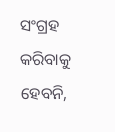ସଂଗ୍ରହ କରିବାକୁ ହେବନି,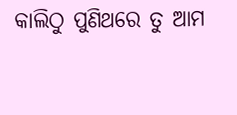କାଲିଠୁ ପୁଣିଥରେ ତୁ ଆମ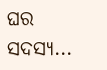ଘର ସଦସ୍ୟ...